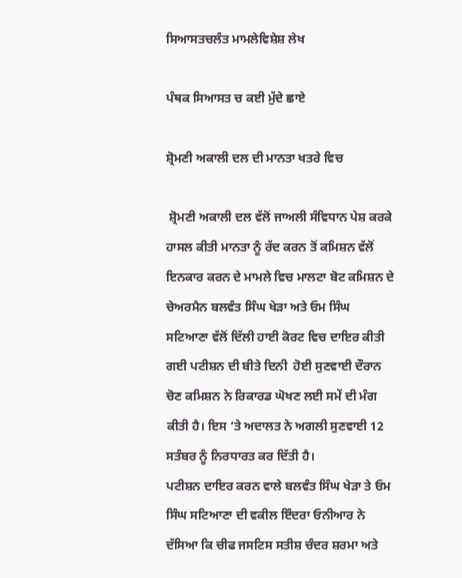ਸਿਆਸਤਚਲੰਤ ਮਾਮਲੇਵਿਸ਼ੇਸ਼ ਲੇਖ

ਪੰਥਕ ਸਿਆਸਤ ਚ ਕਈ ਮੁੱਦੇ ਛਾਏ

ਸ਼੍ਰੋਮਣੀ ਅਕਾਲੀ ਦਲ ਦੀ ਮਾਨਤਾ ਖਤਰੇ ਵਿਚ

 ਸ਼੍ਰੋਮਣੀ ਅਕਾਲੀ ਦਲ ਵੱਲੋਂ ਜਾਅਲੀ ਸੰਵਿਧਾਨ ਪੇਸ਼ ਕਰਕੇ ਹਾਸਲ ਕੀਤੀ ਮਾਨਤਾ ਨੂੰ ਰੱਦ ਕਰਨ ਤੋਂ ਕਮਿਸ਼ਨ ਵੱਲੋਂ ਇਨਕਾਰ ਕਰਨ ਦੇ ਮਾਮਲੇ ਵਿਚ ਮਾਲਟਾ ਬੋਟ ਕਮਿਸ਼ਨ ਦੇ ਚੇਅਰਮੈਨ ਬਲਵੰਤ ਸਿੰਘ ਖੇੜਾ ਅਤੇ ਓਮ ਸਿੰਘ ਸਟਿਆਣਾ ਵੱਲੋਂ ਦਿੱਲੀ ਹਾਈ ਕੋਰਟ ਵਿਚ ਦਾਇਰ ਕੀਤੀ ਗਈ ਪਟੀਸ਼ਨ ਦੀ ਬੀਤੇ ਦਿਨੀ  ਹੋਈ ਸੁਣਵਾਈ ਦੌਰਾਨ ਚੋਣ ਕਮਿਸ਼ਨ ਨੇ ਰਿਕਾਰਡ ਘੋਖਣ ਲਈ ਸਮੇਂ ਦੀ ਮੰਗ ਕੀਤੀ ਹੈ। ਇਸ ‘ਤੇ ਅਦਾਲਤ ਨੇ ਅਗਲੀ ਸੁਣਵਾਈ 12 ਸਤੰਬਰ ਨੂੰ ਨਿਰਧਾਰਤ ਕਰ ਦਿੱਤੀ ਹੈ।
ਪਟੀਸ਼ਨ ਦਾਇਰ ਕਰਨ ਵਾਲੇ ਬਲਵੰਤ ਸਿੰਘ ਖੇੜਾ ਤੇ ਓਮ ਸਿੰਘ ਸਟਿਆਣਾ ਦੀ ਵਕੀਲ ਇੰਦਰਾ ਓਨੀਆਰ ਨੇ ਦੱਸਿਆ ਕਿ ਚੀਫ ਜਸਟਿਸ ਸਤੀਸ਼ ਚੰਦਰ ਸ਼ਰਮਾ ਅਤੇ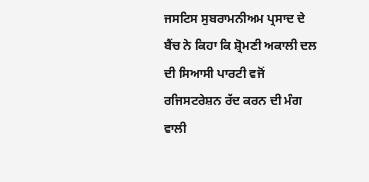ਜਸਟਿਸ ਸੁਬਰਾਮਨੀਅਮ ਪ੍ਰਸਾਦ ਦੇ ਬੈਂਚ ਨੇ ਕਿਹਾ ਕਿ ਸ਼੍ਰੋਮਣੀ ਅਕਾਲੀ ਦਲ ਦੀ ਸਿਆਸੀ ਪਾਰਟੀ ਵਜੋਂ ਰਜਿਸਟਰੇਸ਼ਨ ਰੱਦ ਕਰਨ ਦੀ ਮੰਗ ਵਾਲੀ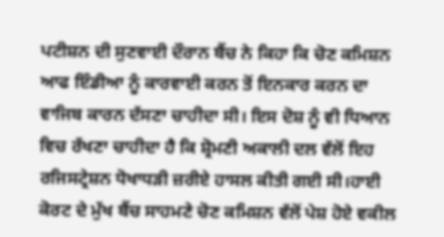ਪਟੀਸ਼ਨ ਦੀ ਸੁਣਵਾਈ ਦੌਰਾਨ ਬੈਂਚ ਨੇ ਕਿਹਾ ਕਿ ਚੋਣ ਕਮਿਸ਼ਨ ਆਫ ਇੰਡੀਆ ਨੂੰ ਕਾਰਵਾਈ ਕਰਨ ਤੋਂ ਇਨਕਾਰ ਕਰਨ ਦਾ ਵਾਜਿਬ ਕਾਰਨ ਦੱਸਣਾ ਚਾਹੀਦਾ ਸੀ। ਇਸ ਦੋਸ਼ ਨੂੰ ਵੀ ਧਿਆਨ ਵਿਚ ਰੱਖਣਾ ਚਾਹੀਦਾ ਹੈ ਕਿ ਸ਼੍ਰੋਮਣੀ ਅਕਾਲੀ ਦਲ ਵੱਲੋਂ ਇਹ ਰਜਿਸਟ੍ਰੇਸ਼ਨ ਧੋਖਾਧੜੀ ਜ਼ਰੀਏ ਹਾਸਲ ਕੀਤੀ ਗਈ ਸੀ।ਹਾਈ ਕੋਰਟ ਦੇ ਮੁੱਖ ਬੈਂਚ ਸਾਹਮਣੇ ਚੋਣ ਕਮਿਸ਼ਨ ਵੱਲੋਂ ਪੇਸ਼ ਹੋਏ ਵਕੀਲ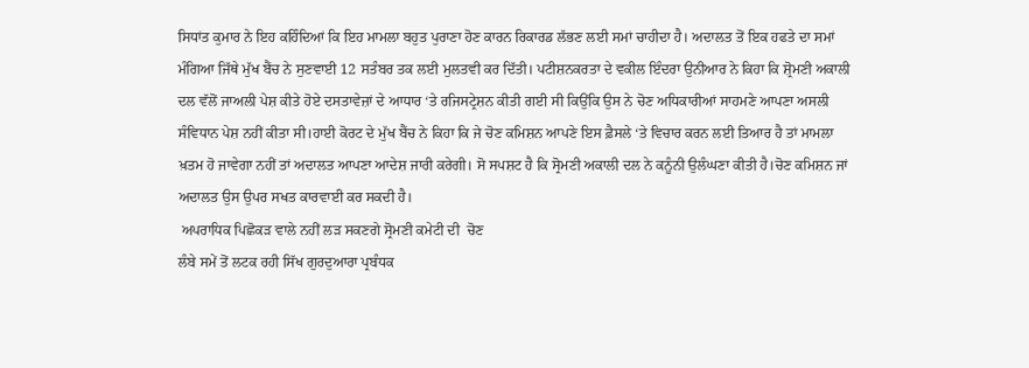ਸਿਧਾਂਤ ਕੁਮਾਰ ਨੇ ਇਹ ਕਹਿੰਦਿਆਂ ਕਿ ਇਹ ਮਾਮਲਾ ਬਹੁਤ ਪੁਰਾਣਾ ਹੋਣ ਕਾਰਨ ਰਿਕਾਰਡ ਲੱਭਣ ਲਈ ਸਮਾਂ ਚਾਹੀਦਾ ਹੈ। ਅਦਾਲਤ ਤੋਂ ਇਕ ਹਫਤੇ ਦਾ ਸਮਾਂ ਮੰਗਿਆ ਜਿੱਥੇ ਮੁੱਖ ਬੈਂਚ ਨੇ ਸੁਣਵਾਈ 12 ਸਤੰਬਰ ਤਕ ਲਈ ਮੁਲਤਵੀ ਕਰ ਦਿੱਤੀ। ਪਟੀਸ਼ਨਕਰਤਾ ਦੇ ਵਕੀਲ ਇੰਦਰਾ ਉਨੀਆਰ ਨੇ ਕਿਹਾ ਕਿ ਸ਼੍ਰੋਮਣੀ ਅਕਾਲੀ ਦਲ ਵੱਲੋਂ ਜਾਅਲੀ ਪੇਸ਼ ਕੀਤੇ ਹੋਏ ਦਸਤਾਵੇਜ਼ਾਂ ਦੇ ਆਧਾਰ ‘ਤੇ ਰਜਿਸਟ੍ਰੇਸ਼ਨ ਕੀਤੀ ਗਈ ਸੀ ਕਿਉਂਕਿ ਉਸ ਨੇ ਚੋਣ ਅਧਿਕਾਰੀਆਂ ਸਾਹਮਣੇ ਆਪਣਾ ਅਸਲੀ ਸੰਵਿਧਾਨ ਪੇਸ਼ ਨਹੀਂ ਕੀਤਾ ਸੀ।ਹਾਈ ਕੋਰਟ ਦੇ ਮੁੱਖ ਬੈਂਚ ਨੇ ਕਿਹਾ ਕਿ ਜੇ ਚੋਣ ਕਮਿਸ਼ਨ ਆਪਣੇ ਇਸ ਫ਼ੈਸਲੇ ‘ਤੇ ਵਿਚਾਰ ਕਰਨ ਲਈ ਤਿਆਰ ਹੈ ਤਾਂ ਮਾਮਲਾ ਖ਼ਤਮ ਹੋ ਜਾਵੇਗਾ ਨਹੀਂ ਤਾਂ ਅਦਾਲਤ ਆਪਣਾ ਆਦੇਸ਼ ਜਾਰੀ ਕਰੇਗੀ। ਸੋ ਸਪਸ਼ਟ ਹੈ ਕਿ ਸ੍ਰੋਮਣੀ ਅਕਾਲੀ ਦਲ ਨੇ ਕਨੂੰਨੀ ਉਲੰਘਣਾ ਕੀਤੀ ਹੈ।ਚੋਣ ਕਮਿਸ਼ਨ ਜਾਂ ਅਦਾਲਤ ਉਸ ਉਪਰ ਸਖਤ ਕਾਰਵਾਈ ਕਰ ਸਕਦੀ ਹੈ।
 ਅਪਰਾਧਿਕ ਪਿਛੋਕੜ ਵਾਲੇ ਨਹੀਂ ਲੜ ਸਕਣਗੇ ਸ੍ਰੋਮਣੀ ਕਮੇਟੀ ਦੀ  ਚੋਣ
ਲੰਬੇ ਸਮੇਂ ਤੋਂ ਲਟਕ ਰਹੀ ਸਿੱਖ ਗੁਰਦੁਆਰਾ ਪ੍ਰਬੰਧਕ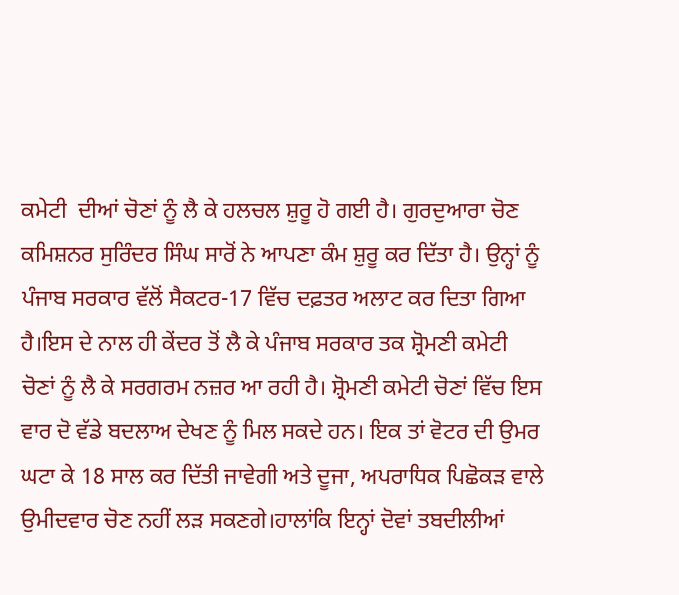ਕਮੇਟੀ  ਦੀਆਂ ਚੋਣਾਂ ਨੂੰ ਲੈ ਕੇ ਹਲਚਲ ਸ਼ੁਰੂ ਹੋ ਗਈ ਹੈ। ਗੁਰਦੁਆਰਾ ਚੋਣ ਕਮਿਸ਼ਨਰ ਸੁਰਿੰਦਰ ਸਿੰਘ ਸਾਰੋਂ ਨੇ ਆਪਣਾ ਕੰਮ ਸ਼ੁਰੂ ਕਰ ਦਿੱਤਾ ਹੈ। ਉਨ੍ਹਾਂ ਨੂੰ ਪੰਜਾਬ ਸਰਕਾਰ ਵੱਲੋਂ ਸੈਕਟਰ-17 ਵਿੱਚ ਦਫ਼ਤਰ ਅਲਾਟ ਕਰ ਦਿਤਾ ਗਿਆ ਹੈ।ਇਸ ਦੇ ਨਾਲ ਹੀ ਕੇਂਦਰ ਤੋਂ ਲੈ ਕੇ ਪੰਜਾਬ ਸਰਕਾਰ ਤਕ ਸ਼੍ਰੋਮਣੀ ਕਮੇਟੀ ਚੋਣਾਂ ਨੂੰ ਲੈ ਕੇ ਸਰਗਰਮ ਨਜ਼ਰ ਆ ਰਹੀ ਹੈ। ਸ਼੍ਰੋਮਣੀ ਕਮੇਟੀ ਚੋਣਾਂ ਵਿੱਚ ਇਸ ਵਾਰ ਦੋ ਵੱਡੇ ਬਦਲਾਅ ਦੇਖਣ ਨੂੰ ਮਿਲ ਸਕਦੇ ਹਨ। ਇਕ ਤਾਂ ਵੋਟਰ ਦੀ ਉਮਰ ਘਟਾ ਕੇ 18 ਸਾਲ ਕਰ ਦਿੱਤੀ ਜਾਵੇਗੀ ਅਤੇ ਦੂਜਾ, ਅਪਰਾਧਿਕ ਪਿਛੋਕੜ ਵਾਲੇ ਉਮੀਦਵਾਰ ਚੋਣ ਨਹੀਂ ਲੜ ਸਕਣਗੇ।ਹਾਲਾਂਕਿ ਇਨ੍ਹਾਂ ਦੋਵਾਂ ਤਬਦੀਲੀਆਂ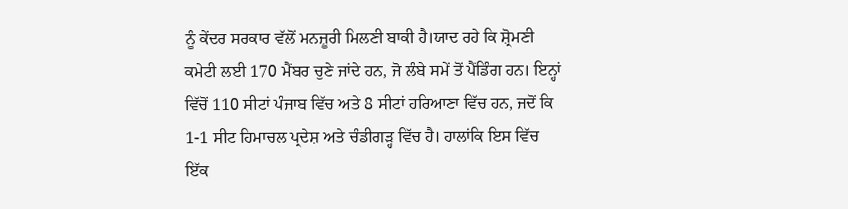ਨੂੰ ਕੇਂਦਰ ਸਰਕਾਰ ਵੱਲੋਂ ਮਨਜ਼ੂਰੀ ਮਿਲਣੀ ਬਾਕੀ ਹੈ।ਯਾਦ ਰਹੇ ਕਿ ਸ਼੍ਰੋਮਣੀ ਕਮੇਟੀ ਲਈ 170 ਮੈਂਬਰ ਚੁਣੇ ਜਾਂਦੇ ਹਨ, ਜੋ ਲੰਬੇ ਸਮੇਂ ਤੋਂ ਪੈਂਡਿੰਗ ਹਨ। ਇਨ੍ਹਾਂ ਵਿੱਚੋਂ 110 ਸੀਟਾਂ ਪੰਜਾਬ ਵਿੱਚ ਅਤੇ 8 ਸੀਟਾਂ ਹਰਿਆਣਾ ਵਿੱਚ ਹਨ, ਜਦੋਂ ਕਿ 1-1 ਸੀਟ ਹਿਮਾਚਲ ਪ੍ਰਦੇਸ਼ ਅਤੇ ਚੰਡੀਗੜ੍ਹ ਵਿੱਚ ਹੈ। ਹਾਲਾਂਕਿ ਇਸ ਵਿੱਚ ਇੱਕ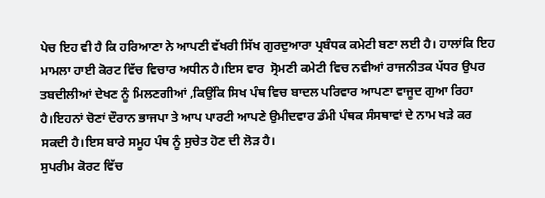ਪੇਚ ਇਹ ਵੀ ਹੈ ਕਿ ਹਰਿਆਣਾ ਨੇ ਆਪਣੀ ਵੱਖਰੀ ਸਿੱਖ ਗੁਰਦੁਆਰਾ ਪ੍ਰਬੰਧਕ ਕਮੇਟੀ ਬਣਾ ਲਈ ਹੈ। ਹਾਲਾਂਕਿ ਇਹ ਮਾਮਲਾ ਹਾਈ ਕੋਰਟ ਵਿੱਚ ਵਿਚਾਰ ਅਧੀਨ ਹੈ।ਇਸ ਵਾਰ  ਸ੍ਰੋਮਣੀ ਕਮੇਟੀ ਵਿਚ ਨਵੀਆਂ ਰਾਜਨੀਤਕ ਪੱਧਰ ਉਪਰ ਤਬਦੀਲੀਆਂ ਦੇਖਣ ਨੂੰ ਮਿਲਣਗੀਆਂ ,ਕਿਉਂਕਿ ਸਿਖ ਪੰਥ ਵਿਚ ਬਾਦਲ ਪਰਿਵਾਰ ਆਪਣਾ ਵਾਜੂਦ ਗੁਆ ਰਿਹਾ ਹੈ।ਇਹਨਾਂ ਚੋਣਾਂ ਦੌਰਾਨ ਭਾਜਪਾ ਤੇ ਆਪ ਪਾਰਟੀ ਆਪਣੇ ਉਮੀਦਵਾਰ ਡੰਮੀ ਪੰਥਕ ਸੰਸਥਾਵਾਂ ਦੇ ਨਾਮ ਖੜੇ ਕਰ ਸਕਦੀ ਹੈ।ਇਸ ਬਾਰੇ ਸਮੂਹ ਪੰਥ ਨੂੰ ਸੁਚੇਤ ਹੋਣ ਦੀ ਲੋੜ ਹੈ।
ਸੁਪਰੀਮ ਕੋਰਟ ਵਿੱਚ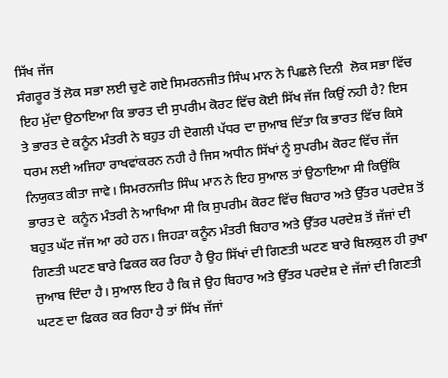ਸਿੱਖ ਜੱਜ
ਸੰਗਰੂਰ ਤੋਂ ਲੋਕ ਸਭਾ ਲਈ ਚੁਣੇ ਗਏ ਸਿਮਰਨਜੀਤ ਸਿੰਘ ਮਾਨ ਨੇ ਪਿਛਲੇ ਦਿਨੀ  ਲੋਕ ਸਭਾ ਵਿੱਚ ਇਹ ਮੁੱਦਾ ਉਠਾਇਆ ਕਿ ਭਾਰਤ ਦੀ ਸੁਪਰੀਮ ਕੋਰਟ ਵਿੱਚ ਕੋਈ ਸਿੱਖ ਜੱਜ ਕਿਉਂ ਨਹੀ ਹੈ? ਇਸ ਤੇ ਭਾਰਤ ਦੇ ਕਨੂੰਨ ਮੰਤਰੀ ਨੇ ਬਹੁਤ ਹੀ ਦੋਗਲੀ ਪੱਧਰ ਦਾ ਜੁਆਬ ਦਿੱਤਾ ਕਿ ਭਾਰਤ ਵਿੱਚ ਕਿਸੇ ਧਰਮ ਲਈ ਅਜਿਹਾ ਰਾਖਵਾਂਕਰਨ ਨਹੀ ਹੈ ਜਿਸ ਅਧੀਨ ਸਿੱਖਾਂ ਨੂੰ ਸੁਪਰੀਮ ਕੋਰਟ ਵਿੱਚ ਜੱਜ ਨਿਯੁਕਤ ਕੀਤਾ ਜਾਵੇ। ਸਿਮਰਨਜੀਤ ਸਿੰਘ ਮਾਨ ਨੇ ਇਹ ਸੁਆਲ ਤਾਂ ਉਠਾਇਆ ਸੀ ਕਿਉਂਕਿ ਭਾਰਤ ਦੇ  ਕਨੂੰਨ ਮੰਤਰੀ ਨੇ ਆਖਿਆ ਸੀ ਕਿ ਸੁਪਰੀਮ ਕੋਰਟ ਵਿੱਚ ਬਿਹਾਰ ਅਤੇ ਉੱਤਰ ਪਰਦੇਸ਼ ਤੋਂ ਬਹੁਤ ਘੱਟ ਜੱਜ ਆ ਰਹੇ ਹਨ। ਜਿਹੜਾ ਕਨੂੰਨ ਮੰਤਰੀ ਬਿਹਾਰ ਅਤੇ ਉੱਤਰ ਪਰਦੇਸ਼ ਤੋਂ ਜੱਜਾਂ ਦੀ ਗਿਣਤੀ ਘਟਣ ਬਾਰੇ ਫਿਕਰ ਕਰ ਰਿਹਾ ਹੈ ਉਹ ਸਿੱਖਾਂ ਦੀ ਗਿਣਤੀ ਘਟਣ ਬਾਰੇ ਬਿਲਕੁਲ ਹੀ ਰੁਖਾ ਜੁਆਬ ਦਿੰਦਾ ਹੈ। ਸੁਆਲ ਇਹ ਹੈ ਕਿ ਜੇ ਉਹ ਬਿਹਾਰ ਅਤੇ ਉੱਤਰ ਪਰਦੇਸ਼ ਦੇ ਜੱਜਾਂ ਦੀ ਗਿਣਤੀ ਘਟਣ ਦਾ ਫਿਕਰ ਕਰ ਰਿਹਾ ਹੈ ਤਾਂ ਸਿੱਖ ਜੱਜਾਂ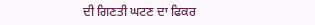ਦੀ ਗਿਣਤੀ ਘਟਣ ਦਾ ਫਿਕਰ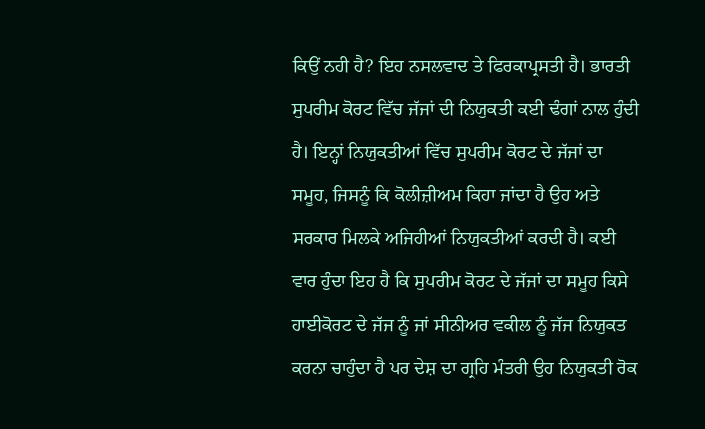ਕਿਉਂ ਨਹੀ ਹੈ? ਇਹ ਨਸਲਵਾਦ ਤੇ ਫਿਰਕਾਪ੍ਰਸਤੀ ਹੈ। ਭਾਰਤੀ ਸੁਪਰੀਮ ਕੋਰਟ ਵਿੱਚ ਜੱਜਾਂ ਦੀ ਨਿਯੁਕਤੀ ਕਈ ਢੰਗਾਂ ਨਾਲ ਹੁੰਦੀ ਹੈ। ਇਨ੍ਹਾਂ ਨਿਯੁਕਤੀਆਂ ਵਿੱਚ ਸੁਪਰੀਮ ਕੋਰਟ ਦੇ ਜੱਜਾਂ ਦਾ ਸਮੂਹ, ਜਿਸਨੂੰ ਕਿ ਕੋਲੀਜ਼ੀਅਮ ਕਿਹਾ ਜਾਂਦਾ ਹੈ ਉਹ ਅਤੇ ਸਰਕਾਰ ਮਿਲਕੇ ਅਜਿਹੀਆਂ ਨਿਯੁਕਤੀਆਂ ਕਰਦੀ ਹੈ। ਕਈ ਵਾਰ ਹੁੰਦਾ ਇਹ ਹੈ ਕਿ ਸੁਪਰੀਮ ਕੋਰਟ ਦੇ ਜੱਜਾਂ ਦਾ ਸਮੂਹ ਕਿਸੇ ਹਾਈਕੋਰਟ ਦੇ ਜੱਜ ਨੂੰ ਜਾਂ ਸੀਨੀਅਰ ਵਕੀਲ ਨੂੰ ਜੱਜ ਨਿਯੁਕਤ ਕਰਨਾ ਚਾਹੁੰਦਾ ਹੈ ਪਰ ਦੇਸ਼ ਦਾ ਗ੍ਰਹਿ ਮੰਤਰੀ ਉਹ ਨਿਯੁਕਤੀ ਰੋਕ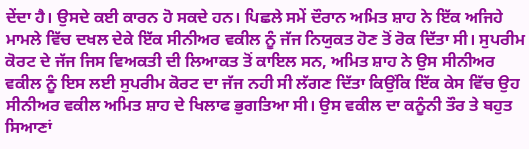ਦੇਂਦਾ ਹੈ। ਉਸਦੇ ਕਈ ਕਾਰਨ ਹੋ ਸਕਦੇ ਹਨ। ਪਿਛਲੇ ਸਮੇਂ ਦੌਰਾਨ ਅਮਿਤ ਸ਼ਾਹ ਨੇ ਇੱਕ ਅਜਿਹੇ ਮਾਮਲੇ ਵਿੱਚ ਦਖਲ ਦੇਕੇ ਇੱਕ ਸੀਨੀਅਰ ਵਕੀਲ ਨੂੰ ਜੱਜ ਨਿਯੁਕਤ ਹੋਣ ਤੋਂ ਰੋਕ ਦਿੱਤਾ ਸੀ। ਸੁਪਰੀਮ ਕੋਰਟ ਦੇ ਜੱਜ ਜਿਸ ਵਿਅਕਤੀ ਦੀ ਲਿਆਕਤ ਤੋਂ ਕਾਇਲ ਸਨ, ਅਮਿਤ ਸ਼ਾਹ ਨੇ ਉਸ ਸੀਨੀਅਰ ਵਕੀਲ ਨੂੰ ਇਸ ਲਈ ਸੁਪਰੀਮ ਕੋਰਟ ਦਾ ਜੱਜ ਨਹੀ ਸੀ ਲੱਗਣ ਦਿੱਤਾ ਕਿਉਂਕਿ ਇੱਕ ਕੇਸ ਵਿੱਚ ਉਹ ਸੀਨੀਅਰ ਵਕੀਲ ਅਮਿਤ ਸ਼ਾਹ ਦੇ ਖਿਲਾਫ ਭੁਗਤਿਆ ਸੀ। ਉਸ ਵਕੀਲ ਦਾ ਕਨੂੰਨੀ ਤੌਰ ਤੇ ਬਹੁਤ ਸਿਆਣਾਂ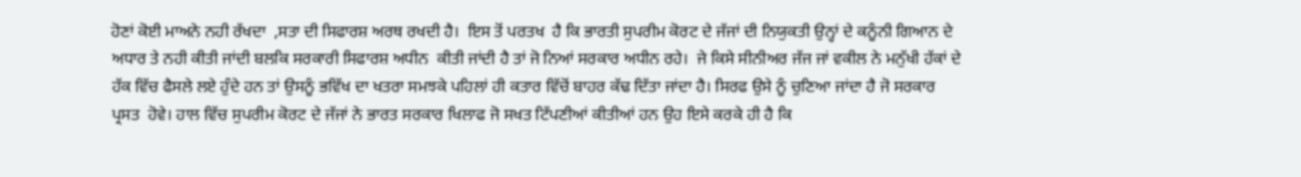ਹੋਣਾਂ ਕੋਈ ਮਾਅਨੇ ਨਹੀ ਰੱਖਦਾ  ,ਸਤਾ ਦੀ ਸਿਫਾਰਸ਼ ਅਰਥ ਰਖਦੀ ਹੈ।  ਇਸ ਤੋਂ ਪਰਤਖ  ਹੈ ਕਿ ਭਾਰਤੀ ਸੁਪਰੀਮ ਕੋਰਟ ਦੇ ਜੱਜਾਂ ਦੀ ਨਿਯੁਕਤੀ ਉਨ੍ਹਾਂ ਦੇ ਕਨੂੰਨੀ ਗਿਆਨ ਦੇ ਅਧਾਰ ਤੇ ਨਹੀ ਕੀਤੀ ਜਾਂਦੀ ਬਲਕਿ ਸਰਕਾਰੀ ਸਿਫਾਰਸ਼ ਅਧੀਨ  ਕੀਤੀ ਜਾਂਦੀ ਹੈ ਤਾਂ ਜੋ ਨਿਆਂ ਸਰਕਾਰ ਅਧੀਨ ਰਹੇ।  ਜੇ ਕਿਸੇ ਸੀਨੀਅਰ ਜੱਜ ਜਾਂ ਵਕੀਲ ਨੇ ਮਨੁੱਖੀ ਹੱਕਾਂ ਦੇ ਹੱਕ ਵਿੱਚ ਫੈਸਲੇ ਲਏ ਹੁੰਦੇ ਹਨ ਤਾਂ ਉਸਨੂੰ ਭਵਿੱਖ ਦਾ ਖਤਰਾ ਸਮਝਕੇ ਪਹਿਲਾਂ ਹੀ ਕਤਾਰ ਵਿੱਚੋਂ ਬਾਹਰ ਕੱਢ ਦਿੱਤਾ ਜਾਂਦਾ ਹੈ। ਸਿਰਫ ਉਸੇ ਨੂੰ ਚੁਣਿਆ ਜਾਂਦਾ ਹੈ ਜੋ ਸਰਕਾਰ ਪ੍ਰਸਤ  ਹੋਵੇ। ਹਾਲ ਵਿੱਚ ਸੁਪਰੀਮ ਕੋਰਟ ਦੇ ਜੱਜਾਂ ਨੇ ਭਾਰਤ ਸਰਕਾਰ ਖਿਲਾਫ ਜੋ ਸਖਤ ਟਿੱਪਣੀਆਂ ਕੀਤੀਆਂ ਹਨ ਉਹ ਇਸੇ ਕਰਕੇ ਹੀ ਹੈ ਕਿ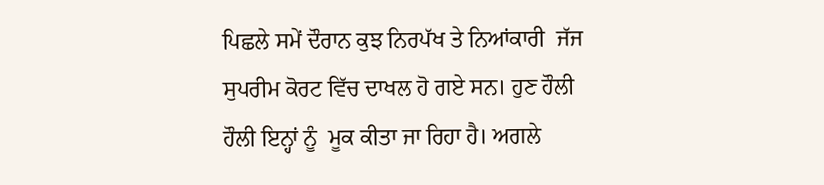ਪਿਛਲੇ ਸਮੇਂ ਦੌਰਾਨ ਕੁਝ ਨਿਰਪੱਖ ਤੇ ਨਿਆਂਕਾਰੀ  ਜੱਜ ਸੁਪਰੀਮ ਕੋਰਟ ਵਿੱਚ ਦਾਖਲ ਹੋ ਗਏ ਸਨ। ਹੁਣ ਹੌਲੀ ਹੌਲੀ ਇਨ੍ਹਾਂ ਨੂੰ  ਮੂਕ ਕੀਤਾ ਜਾ ਰਿਹਾ ਹੈ। ਅਗਲੇ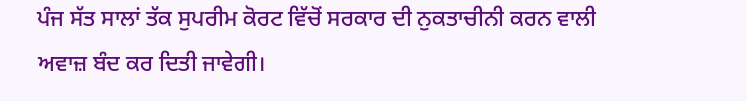ਪੰਜ ਸੱਤ ਸਾਲਾਂ ਤੱਕ ਸੁਪਰੀਮ ਕੋਰਟ ਵਿੱਚੋਂ ਸਰਕਾਰ ਦੀ ਨੁਕਤਾਚੀਨੀ ਕਰਨ ਵਾਲੀ  ਅਵਾਜ਼ ਬੰਦ ਕਰ ਦਿਤੀ ਜਾਵੇਗੀ।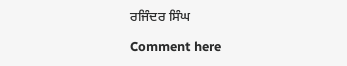ਰਜਿੰਦਰ ਸਿੰਘ

Comment here